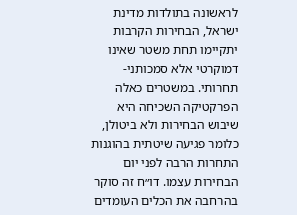לראשונה בתולדות מדינת ישראל, הבחירות הקרבות יתקיימו תחת משטר שאינו דמוקרטי אלא סמכותני-תחרותי. במשטרים כאלה הפרקטיקה השכיחה היא שיבוש הבחירות ולא ביטולן, כלומר פגיעה שיטתית בהוגנות התחרות הרבה לפני יום הבחירות עצמו. דו״ח זה סוקר בהרחבה את הכלים העומדים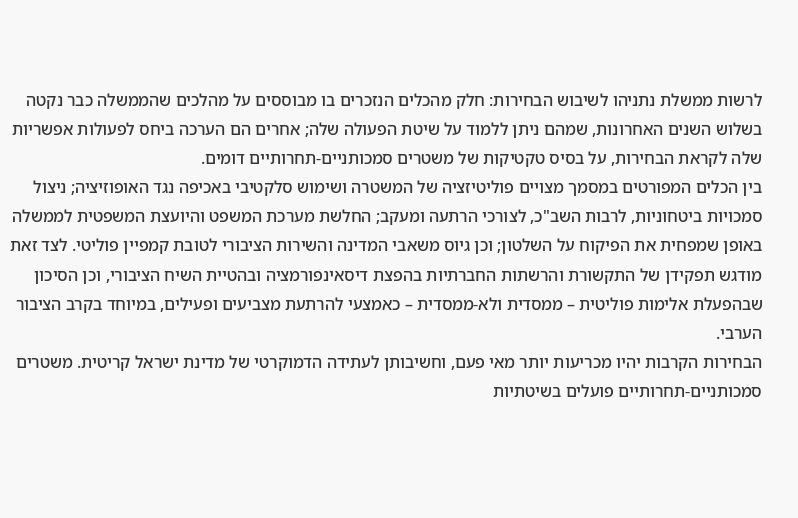לרשות ממשלת נתניהו לשיבוש הבחירות: חלק מהכלים הנזכרים בו מבוססים על מהלכים שהממשלה כבר נקטה בשלוש השנים האחרונות, שמהם ניתן ללמוד על שיטת הפעולה שלה; אחרים הם הערכה ביחס לפעולות אפשריות שלה לקראת הבחירות, על בסיס טקטיקות של משטרים סמכותניים-תחרותיים דומים.
בין הכלים המפורטים במסמך מצויים פוליטיזציה של המשטרה ושימוש סלקטיבי באכיפה נגד האופוזיציה; ניצול סמכויות ביטחוניות, לרבות השב"כ, לצורכי הרתעה ומעקב; החלשת מערכת המשפט והיועצת המשפטית לממשלה באופן שמפחית את הפיקוח על השלטון; וכן גיוס משאבי המדינה והשירות הציבורי לטובת קמפיין פוליטי. לצד זאת מודגש תפקידן של התקשורת והרשתות החברתיות בהפצת דיסאינפורמציה ובהטיית השיח הציבורי, וכן הסיכון שבהפעלת אלימות פוליטית – ממסדית ולא-ממסדית – כאמצעי להרתעת מצביעים ופעילים, במיוחד בקרב הציבור הערבי.
הבחירות הקרבות יהיו מכריעות יותר מאי פעם, וחשיבותן לעתידה הדמוקרטי של מדינת ישראל קריטית. משטרים סמכותניים-תחרותיים פועלים בשיטתיות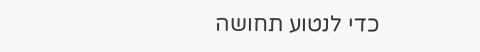כדי לנטוע תחושה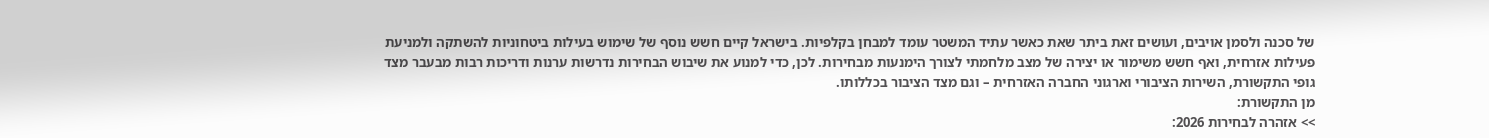של סכנה ולסמן אויבים, ועושים זאת ביתר שאת כאשר עתיד המשטר עומד למבחן בקלפיות. בישראל קיים חשש נוסף של שימוש בעילות ביטחוניות להשתקה ולמניעת פעילות אזרחית, ואף חשש משימור או יצירה של מצב מלחמתי לצורך הימנעות מבחירות. לכן, כדי למנוע את שיבוש הבחירות נדרשות ערנות ודריכות רבות מבעבר מצד גופי התקשורת, השירות הציבורי וארגוני החברה האזרחית – וגם מצד הציבור בכללותו.
מן התקשורת:
>> אזהרה לבחירות 2026: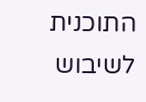התוכנית לשיבוש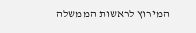המירוץ לראשות הממשלה